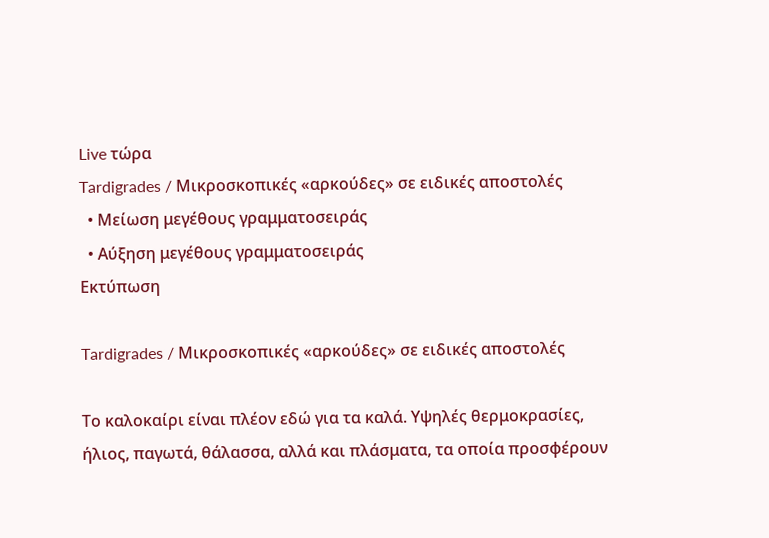Live τώρα
Tardigrades / Μικροσκοπικές «αρκούδες» σε ειδικές αποστολές
  • Μείωση μεγέθους γραμματοσειράς
  • Αύξηση μεγέθους γραμματοσειράς
Εκτύπωση

Tardigrades / Μικροσκοπικές «αρκούδες» σε ειδικές αποστολές

Το καλοκαίρι είναι πλέον εδώ για τα καλά. Υψηλές θερμοκρασίες, ήλιος, παγωτά, θάλασσα, αλλά και πλάσματα, τα οποία προσφέρουν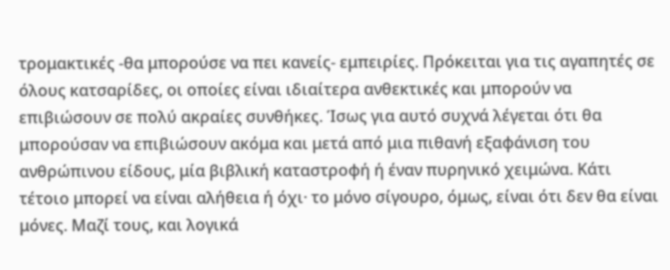τρομακτικές -θα μπορούσε να πει κανείς- εμπειρίες. Πρόκειται για τις αγαπητές σε όλους κατσαρίδες, οι οποίες είναι ιδιαίτερα ανθεκτικές και μπορούν να επιβιώσουν σε πολύ ακραίες συνθήκες. Ίσως για αυτό συχνά λέγεται ότι θα μπορούσαν να επιβιώσουν ακόμα και μετά από μια πιθανή εξαφάνιση του ανθρώπινου είδους, μία βιβλική καταστροφή ή έναν πυρηνικό χειμώνα. Κάτι τέτοιο μπορεί να είναι αλήθεια ή όχι· το μόνο σίγουρο, όμως, είναι ότι δεν θα είναι μόνες. Μαζί τους, και λογικά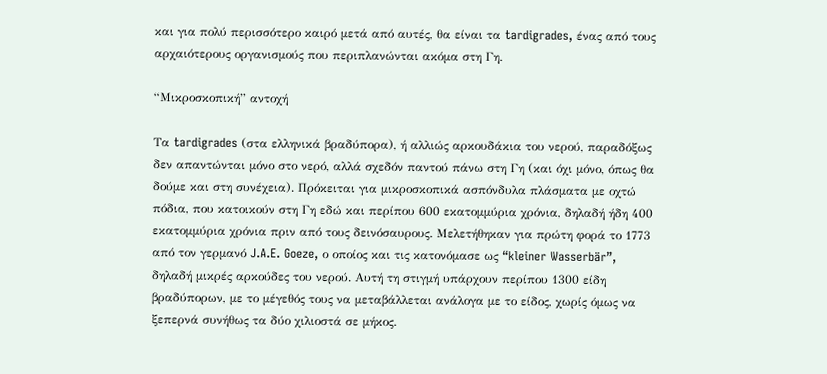και για πολύ περισσότερο καιρό μετά από αυτές, θα είναι τα tardigrades, ένας από τους αρχαιότερους οργανισμούς που περιπλανώνται ακόμα στη Γη.

“Μικροσκοπική” αντοχή

Τα tardigrades (στα ελληνικά βραδύπορα), ή αλλιώς αρκουδάκια του νερού, παραδόξως δεν απαντώνται μόνο στο νερό, αλλά σχεδόν παντού πάνω στη Γη (και όχι μόνο, όπως θα δούμε και στη συνέχεια). Πρόκειται για μικροσκοπικά ασπόνδυλα πλάσματα με οχτώ πόδια, που κατοικούν στη Γη εδώ και περίπου 600 εκατομμύρια χρόνια, δηλαδή ήδη 400 εκατομμύρια χρόνια πριν από τους δεινόσαυρους. Μελετήθηκαν για πρώτη φορά το 1773 από τον γερμανό J.A.E. Goeze, ο οποίος και τις κατονόμασε ως “kleiner Wasserbär”, δηλαδή μικρές αρκούδες του νερού. Αυτή τη στιγμή υπάρχουν περίπου 1300 είδη βραδύπορων, με το μέγεθός τους να μεταβάλλεται ανάλογα με το είδος, χωρίς όμως να ξεπερνά συνήθως τα δύο χιλιοστά σε μήκος.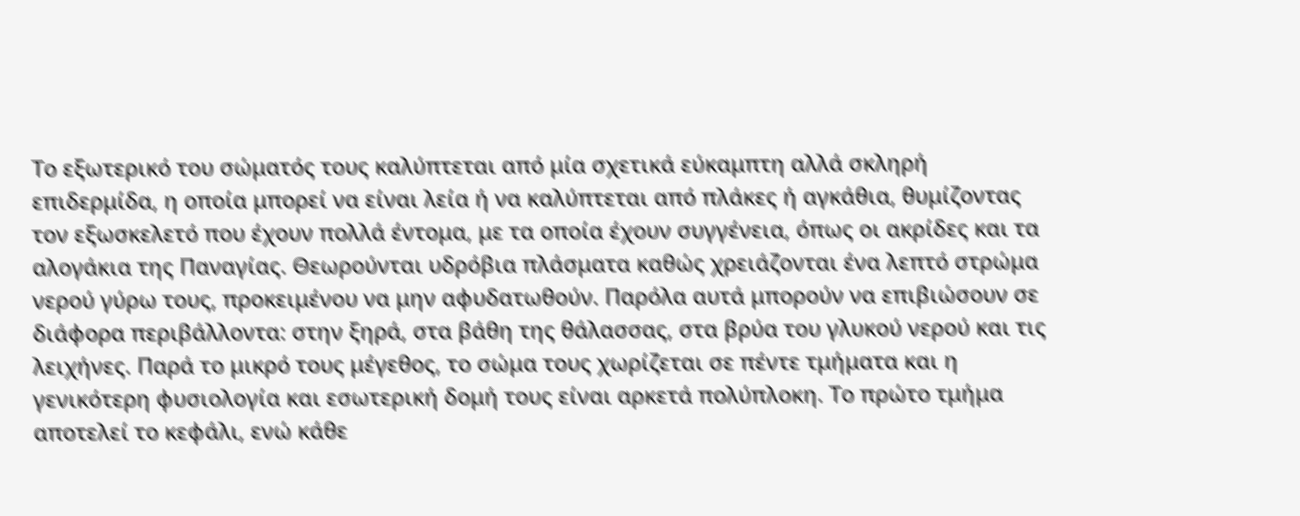Το εξωτερικό του σώματός τους καλύπτεται από μία σχετικά εύκαμπτη αλλά σκληρή επιδερμίδα, η οποία μπορεί να είναι λεία ή να καλύπτεται από πλάκες ή αγκάθια, θυμίζοντας τον εξωσκελετό που έχουν πολλά έντομα, με τα οποία έχουν συγγένεια, όπως οι ακρίδες και τα αλογάκια της Παναγίας. Θεωρούνται υδρόβια πλάσματα καθώς χρειάζονται ένα λεπτό στρώμα νερού γύρω τους, προκειμένου να μην αφυδατωθούν. Παρόλα αυτά μπορούν να επιβιώσουν σε διάφορα περιβάλλοντα: στην ξηρά, στα βάθη της θάλασσας, στα βρύα του γλυκού νερού και τις λειχήνες. Παρά το μικρό τους μέγεθος, το σώμα τους χωρίζεται σε πέντε τμήματα και η γενικότερη φυσιολογία και εσωτερική δομή τους είναι αρκετά πολύπλοκη. Το πρώτο τμήμα αποτελεί το κεφάλι, ενώ κάθε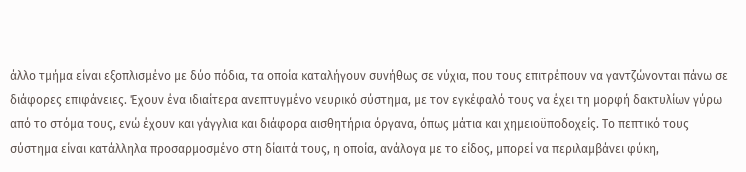άλλο τμήμα είναι εξοπλισμένο με δύο πόδια, τα οποία καταλήγουν συνήθως σε νύχια, που τους επιτρέπουν να γαντζώνονται πάνω σε διάφορες επιφάνειες. Έχουν ένα ιδιαίτερα ανεπτυγμένο νευρικό σύστημα, με τον εγκέφαλό τους να έχει τη μορφή δακτυλίων γύρω από το στόμα τους, ενώ έχουν και γάγγλια και διάφορα αισθητήρια όργανα, όπως μάτια και χημειοϋποδοχείς. Το πεπτικό τους σύστημα είναι κατάλληλα προσαρμοσμένο στη δίαιτά τους, η οποία, ανάλογα με το είδος, μπορεί να περιλαμβάνει φύκη,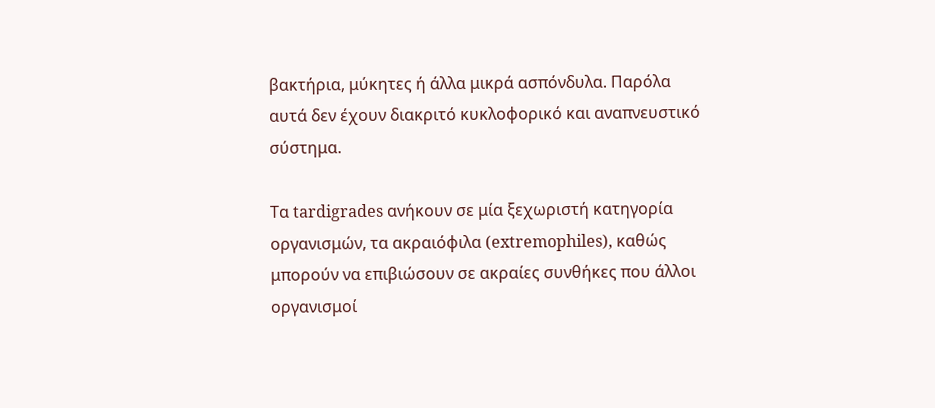βακτήρια, μύκητες ή άλλα μικρά ασπόνδυλα. Παρόλα αυτά δεν έχουν διακριτό κυκλοφορικό και αναπνευστικό σύστημα.

Τα tardigrades ανήκουν σε μία ξεχωριστή κατηγορία οργανισμών, τα ακραιόφιλα (extremophiles), καθώς μπορούν να επιβιώσουν σε ακραίες συνθήκες που άλλοι οργανισμοί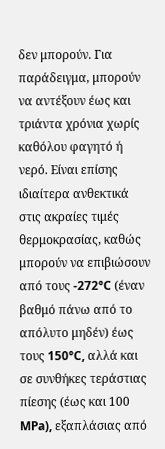δεν μπορούν. Για παράδειγμα, μπορούν να αντέξουν έως και τριάντα χρόνια χωρίς καθόλου φαγητό ή νερό. Είναι επίσης ιδιαίτερα ανθεκτικά στις ακραίες τιμές θερμοκρασίας, καθώς μπορούν να επιβιώσουν από τους -272°C (έναν βαθμό πάνω από το απόλυτο μηδέν) έως τους 150°C, αλλά και σε συνθήκες τεράστιας πίεσης (έως και 100 MPa), εξαπλάσιας από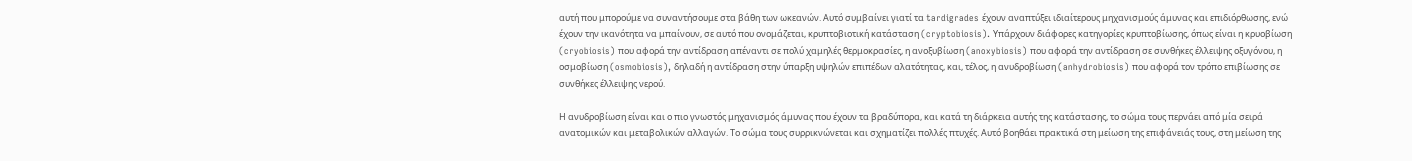αυτή που μπορούμε να συναντήσουμε στα βάθη των ωκεανών. Αυτό συμβαίνει γιατί τα tardigrades έχουν αναπτύξει ιδιαίτερους μηχανισμούς άμυνας και επιδιόρθωσης, ενώ έχουν την ικανότητα να μπαίνουν, σε αυτό που ονομάζεται, κρυπτοβιοτική κατάσταση (cryptobiosis). Υπάρχουν διάφορες κατηγορίες κρυπτοβίωσης, όπως είναι η κρυοβίωση (cryobiosis) που αφορά την αντίδραση απέναντι σε πολύ χαμηλές θερμοκρασίες, η ανοξυβίωση (anoxybiosis) που αφορά την αντίδραση σε συνθήκες έλλειψης οξυγόνου, η οσμοβίωση (osmobiosis), δηλαδή η αντίδραση στην ύπαρξη υψηλών επιπέδων αλατότητας, και, τέλος, η ανυδροβίωση (anhydrobiosis) που αφορά τον τρόπο επιβίωσης σε συνθήκες έλλειψης νερού.

Η ανυδροβίωση είναι και ο πιο γνωστός μηχανισμός άμυνας που έχουν τα βραδύπορα, και κατά τη διάρκεια αυτής της κατάστασης, το σώμα τους περνάει από μία σειρά ανατομικών και μεταβολικών αλλαγών. Το σώμα τους συρρικνώνεται και σχηματίζει πολλές πτυχές. Αυτό βοηθάει πρακτικά στη μείωση της επιφάνειάς τους, στη μείωση της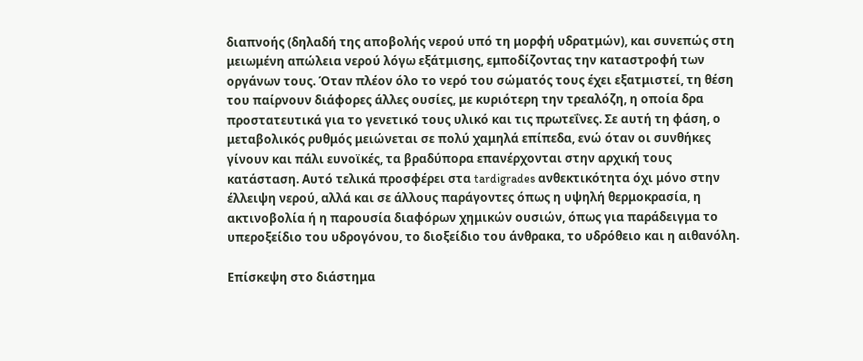διαπνοής (δηλαδή της αποβολής νερού υπό τη μορφή υδρατμών), και συνεπώς στη μειωμένη απώλεια νερού λόγω εξάτμισης, εμποδίζοντας την καταστροφή των οργάνων τους. Όταν πλέον όλο το νερό του σώματός τους έχει εξατμιστεί, τη θέση του παίρνουν διάφορες άλλες ουσίες, με κυριότερη την τρεαλόζη, η οποία δρα προστατευτικά για το γενετικό τους υλικό και τις πρωτεΐνες. Σε αυτή τη φάση, ο μεταβολικός ρυθμός μειώνεται σε πολύ χαμηλά επίπεδα, ενώ όταν οι συνθήκες γίνουν και πάλι ευνοϊκές, τα βραδύπορα επανέρχονται στην αρχική τους κατάσταση. Αυτό τελικά προσφέρει στα tardigrades ανθεκτικότητα όχι μόνο στην έλλειψη νερού, αλλά και σε άλλους παράγοντες όπως η υψηλή θερμοκρασία, η ακτινοβολία ή η παρουσία διαφόρων χημικών ουσιών, όπως για παράδειγμα το υπεροξείδιο του υδρογόνου, το διοξείδιο του άνθρακα, το υδρόθειο και η αιθανόλη.

Επίσκεψη στο διάστημα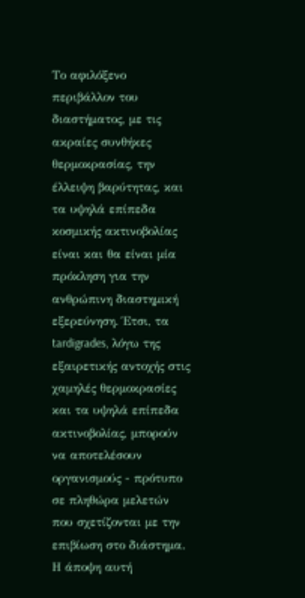Το αφιλόξενο περιβάλλον του διαστήματος, με τις ακραίες συνθήκες θερμοκρασίας, την έλλειψη βαρύτητας, και τα υψηλά επίπεδα κοσμικής ακτινοβολίας είναι και θα είναι μία πρόκληση για την ανθρώπινη διαστημική εξερεύνηση. Έτσι, τα tardigrades, λόγω της εξαιρετικής αντοχής στις χαμηλές θερμοκρασίες και τα υψηλά επίπεδα ακτινοβολίας, μπορούν να αποτελέσουν οργανισμούς - πρότυπο σε πληθώρα μελετών που σχετίζονται με την επιβίωση στο διάστημα. Η άποψη αυτή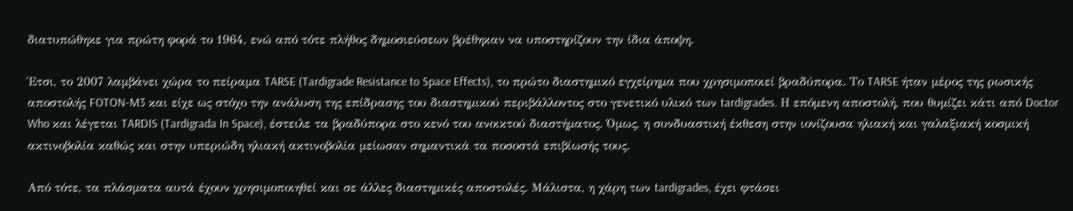διατυπώθηκε για πρώτη φορά το 1964, ενώ από τότε πλήθος δημοσιεύσεων βρέθηκαν να υποστηρίζουν την ίδια άποψη.

Έτσι, το 2007 λαμβάνει χώρα το πείραμα TARSE (Tardigrade Resistance to Space Effects), το πρώτο διαστημικό εγχείρημα που χρησιμοποιεί βραδύπορα. Το TARSE ήταν μέρος της ρωσικής αποστολής FOTON-M3 και είχε ως στόχο την ανάλυση της επίδρασης του διαστημικού περιβάλλοντος στο γενετικό υλικό των tardigrades. Η επόμενη αποστολή, που θυμίζει κάτι από Doctor Who και λέγεται TARDIS (Tardigrada In Space), έστειλε τα βραδύπορα στο κενό του ανοικτού διαστήματος. Όμως, η συνδυαστική έκθεση στην ιονίζουσα ηλιακή και γαλαξιακή κοσμική ακτινοβολία καθώς και στην υπεριώδη ηλιακή ακτινοβολία μείωσαν σημαντικά τα ποσοστά επιβίωσής τους.

Από τότε, τα πλάσματα αυτά έχουν χρησιμοποιηθεί και σε άλλες διαστημικές αποστολές. Μάλιστα, η χάρη των tardigrades, έχει φτάσει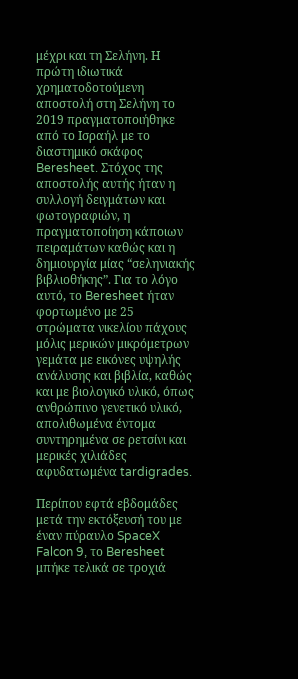μέχρι και τη Σελήνη. Η πρώτη ιδιωτικά χρηματοδοτούμενη αποστολή στη Σελήνη το 2019 πραγματοποιήθηκε από το Ισραήλ με το διαστημικό σκάφος Beresheet. Στόχος της αποστολής αυτής ήταν η συλλογή δειγμάτων και φωτογραφιών, η πραγματοποίηση κάποιων πειραμάτων καθώς και η δημιουργία μίας “σεληνιακής βιβλιοθήκης”. Για το λόγο αυτό, το Beresheet ήταν φορτωμένο με 25 στρώματα νικελίου πάχους μόλις μερικών μικρόμετρων γεμάτα με εικόνες υψηλής ανάλυσης και βιβλία, καθώς και με βιολογικό υλικό, όπως ανθρώπινο γενετικό υλικό, απολιθωμένα έντομα συντηρημένα σε ρετσίνι και μερικές χιλιάδες αφυδατωμένα tardigrades.

Περίπου εφτά εβδομάδες μετά την εκτόξευσή του με έναν πύραυλο SpaceX Falcon 9, το Beresheet μπήκε τελικά σε τροχιά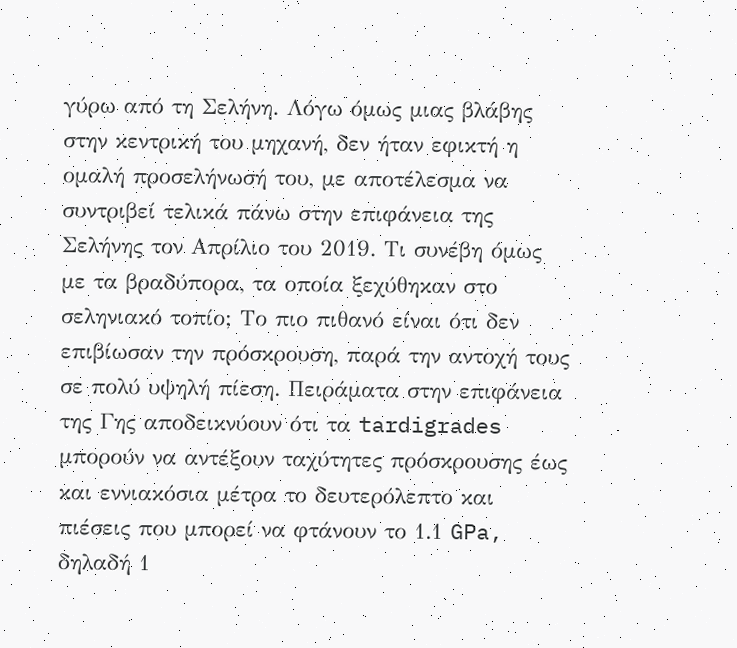γύρω από τη Σελήνη. Λόγω όμως μιας βλάβης στην κεντρική του μηχανή, δεν ήταν εφικτή η ομαλή προσελήνωσή του, με αποτέλεσμα να συντριβεί τελικά πάνω στην επιφάνεια της Σελήνης τον Απρίλιο του 2019. Τι συνέβη όμως με τα βραδύπορα, τα οποία ξεχύθηκαν στο σεληνιακό τοπίο; Το πιο πιθανό είναι ότι δεν επιβίωσαν την πρόσκρουση, παρά την αντοχή τους σε πολύ υψηλή πίεση. Πειράματα στην επιφάνεια της Γης αποδεικνύουν ότι τα tardigrades μπορούν να αντέξουν ταχύτητες πρόσκρουσης έως και εννιακόσια μέτρα το δευτερόλεπτο και πιέσεις που μπορεί να φτάνουν το 1.1 GPa, δηλαδή 1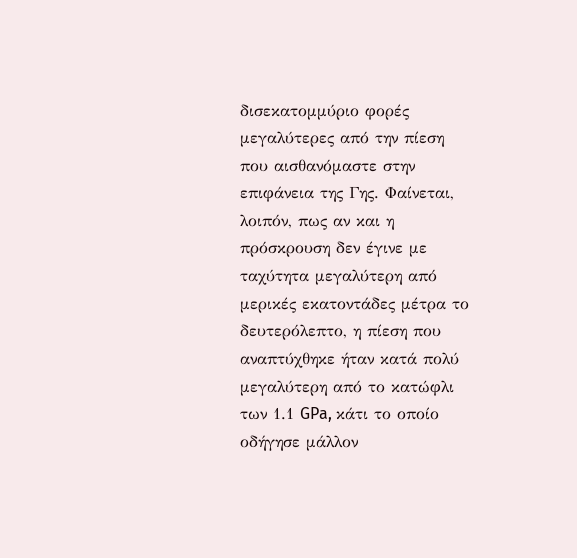δισεκατομμύριο φορές μεγαλύτερες από την πίεση που αισθανόμαστε στην επιφάνεια της Γης. Φαίνεται, λοιπόν, πως αν και η πρόσκρουση δεν έγινε με ταχύτητα μεγαλύτερη από μερικές εκατοντάδες μέτρα το δευτερόλεπτο, η πίεση που αναπτύχθηκε ήταν κατά πολύ μεγαλύτερη από το κατώφλι των 1.1 GPa, κάτι το οποίο οδήγησε μάλλον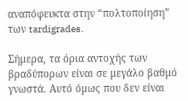αναπόφευκτα στην “πολτοποίηση” των tardigrades.

Σήμερα, τα όρια αντοχής των βραδύπορων είναι σε μεγάλο βαθμό γνωστά. Αυτό όμως που δεν είναι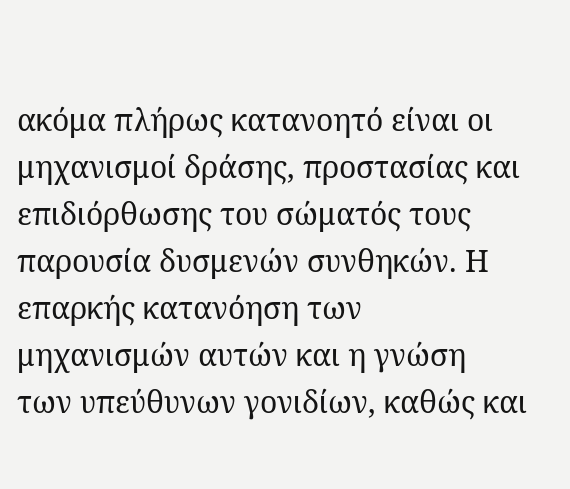ακόμα πλήρως κατανοητό είναι οι μηχανισμοί δράσης, προστασίας και επιδιόρθωσης του σώματός τους παρουσία δυσμενών συνθηκών. Η επαρκής κατανόηση των μηχανισμών αυτών και η γνώση των υπεύθυνων γονιδίων, καθώς και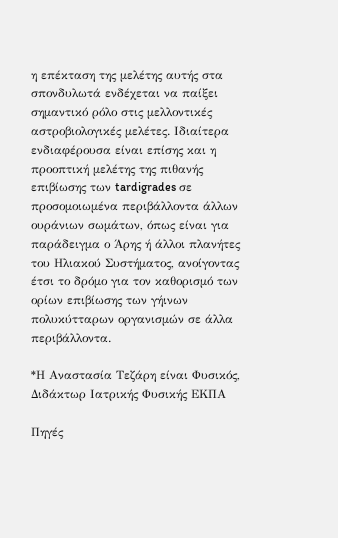η επέκταση της μελέτης αυτής στα σπονδυλωτά ενδέχεται να παίξει σημαντικό ρόλο στις μελλοντικές αστροβιολογικές μελέτες. Ιδιαίτερα ενδιαφέρουσα είναι επίσης και η προοπτική μελέτης της πιθανής επιβίωσης των tardigrades σε προσομοιωμένα περιβάλλοντα άλλων ουράνιων σωμάτων, όπως είναι για παράδειγμα ο Άρης ή άλλοι πλανήτες του Ηλιακού Συστήματος, ανοίγοντας έτσι το δρόμο για τον καθορισμό των ορίων επιβίωσης των γήινων πολυκύτταρων οργανισμών σε άλλα περιβάλλοντα.

*Η Αναστασία Τεζάρη είναι Φυσικός, Διδάκτωρ Ιατρικής Φυσικής ΕΚΠΑ

Πηγές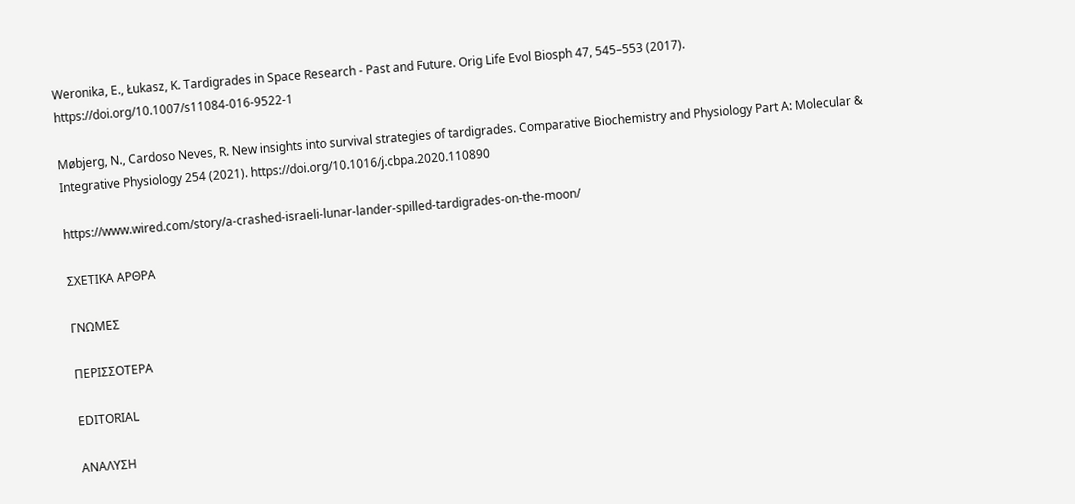Weronika, E., Łukasz, K. Tardigrades in Space Research - Past and Future. Orig Life Evol Biosph 47, 545–553 (2017). https://doi.org/10.1007/s11084-016-9522-1

Møbjerg, N., Cardoso Neves, R. New insights into survival strategies of tardigrades. Comparative Biochemistry and Physiology Part A: Molecular & Integrative Physiology 254 (2021). https://doi.org/10.1016/j.cbpa.2020.110890

https://www.wired.com/story/a-crashed-israeli-lunar-lander-spilled-tardigrades-on-the-moon/

ΣΧΕΤΙΚΑ ΑΡΘΡΑ

ΓΝΩΜΕΣ

ΠΕΡΙΣΣΟΤΕΡΑ

EDITORIAL

ΑΝΑΛΥΣΗ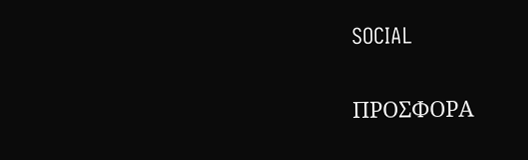SOCIAL

ΠΡΟΣΦΟΡΑ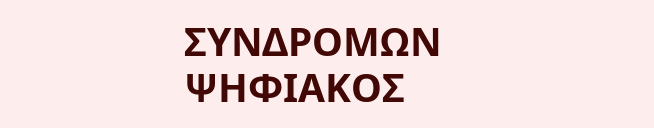ΣΥΝΔΡΟΜΩΝ
ΨΗΦΙΑΚΟΣ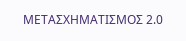ΜΕΤΑΣΧΗΜΑΤΙΣΜΟΣ 2.0